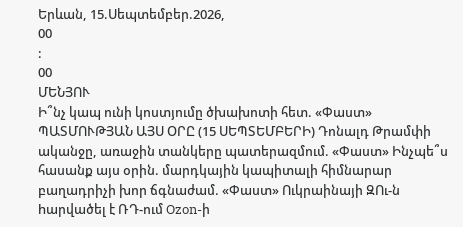Երևան, 15.Սեպտեմբեր.2026,
00
:
00
ՄԵՆՅՈՒ
Ի՞նչ կապ ունի կոստյումը ծխախոտի հետ. «Փաստ» ՊԱՏՄՈՒԹՅԱՆ ԱՅՍ ՕՐԸ (15 ՍԵՊՏԵՄԲԵՐԻ) Դոնալդ Թրամփի ականջը, առաջին տանկերը պատերազմում. «Փաստ» Ինչպե՞ս հասանք այս օրին. մարդկային կապիտալի հիմնարար բաղադրիչի խոր ճգնաժամ. «Փաստ» Ուկրաինայի ԶՈւ-ն hարվածել է ՌԴ-ում Ozon-ի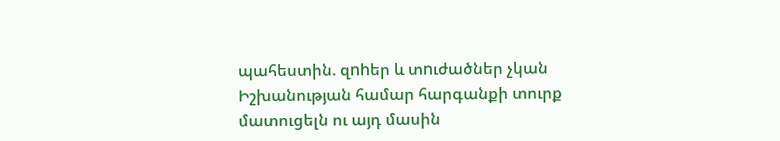պահեստին. զnhեր և տnւժածներ չկան Իշխանության համար հարգանքի տուրք մատուցելն ու այդ մասին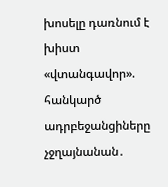խոսելը դառնում է խիստ «վտանգավոր». հանկարծ ադրբեջանցիները չջղայնանան․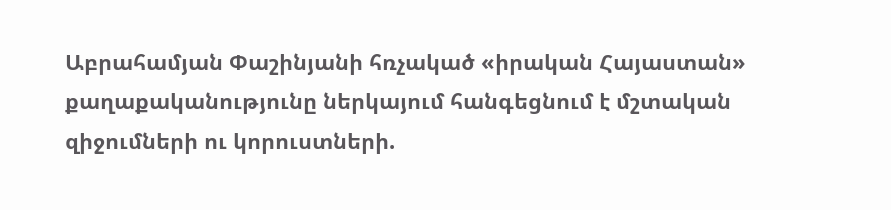Աբրահամյան Փաշինյանի հռչակած «իրական Հայաստան» քաղաքականությունը ներկայում հանգեցնում է մշտական զիջումների ու կորուստների.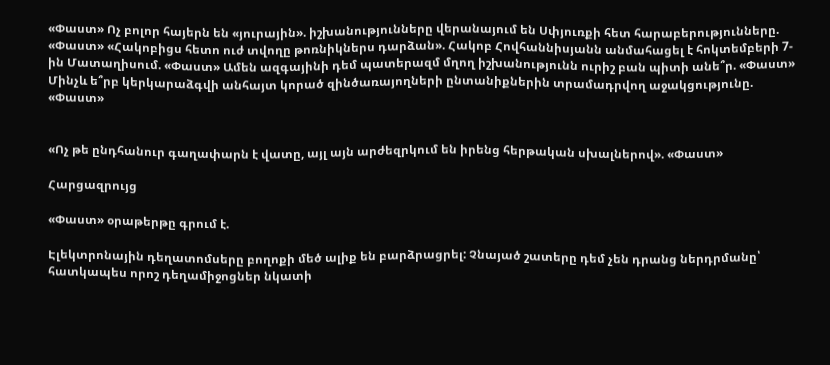«Փաստ» Ոչ բոլոր հայերն են «յուրային». իշխանությունները վերանայում են Սփյուռքի հետ հարաբերությունները. «Փաստ» «Հակոբիցս հետո ուժ տվողը թոռնիկներս դարձան». Հակոբ Հովհաննիսյանն անմահացել է հոկտեմբերի 7-ին Մատաղիսում. «Փաստ» Ամեն ազգայինի դեմ պատերազմ մղող իշխանությունն ուրիշ բան պիտի անե՞ր. «Փաստ» Մինչև ե՞րբ կերկարաձգվի անհայտ կորած զինծառայողների ընտանիքներին տրամադրվող աջակցությունը. «Փաստ»


«Ոչ թե ընդհանուր գաղափարն է վատը, այլ այն արժեզրկում են իրենց հերթական սխալներով». «Փաստ»

Հարցազրույց

«Փաստ» օրաթերթը գրում է.

Էլեկտրոնային դեղատոմսերը բողոքի մեծ ալիք են բարձրացրել: Չնայած շատերը դեմ չեն դրանց ներդրմանը՝ հատկապես որոշ դեղամիջոցներ նկատի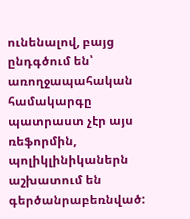ունենալով, բայց ընդգծում են՝ առողջապահական համակարգը պատրաստ չէր այս ռեֆորմին, պոլիկլինիկաներն աշխատում են գերծանրաբեռնված: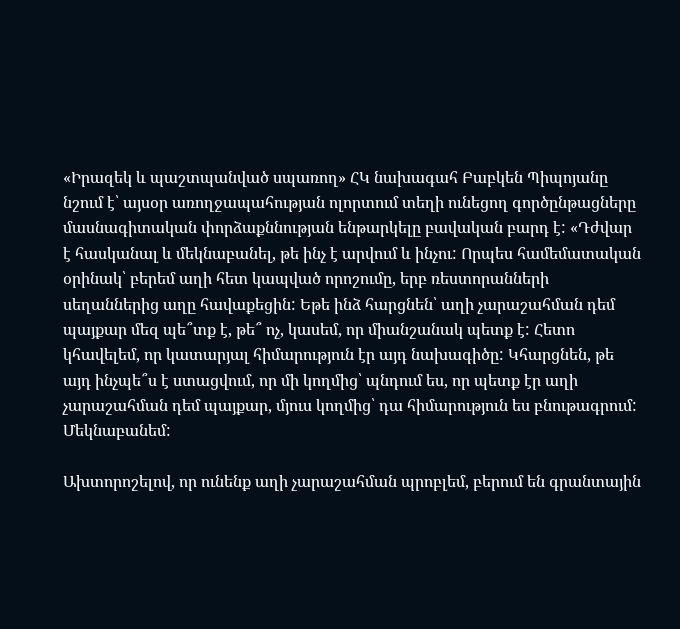«Իրազեկ և պաշտպանված սպառող» ՀԿ նախագահ Բաբկեն Պիպոյանը նշում է՝ այսօր առողջապահության ոլորտում տեղի ունեցող գործընթացները մասնագիտական փորձաքննության ենթարկելը բավական բարդ է: «Դժվար է հասկանալ և մեկնաբանել, թե ինչ է արվում և ինչու: Որպես համեմատական օրինակ՝ բերեմ աղի հետ կապված որոշումը, երբ ռեստորանների սեղաններից աղը հավաքեցին: Եթե ինձ հարցնեն՝ աղի չարաշահման դեմ պայքար մեզ պե՞տք է, թե՞ ոչ, կասեմ, որ միանշանակ պետք է: Հետո կհավելեմ, որ կատարյալ հիմարություն էր այդ նախագիծը: Կհարցնեն, թե այդ ինչպե՞ս է ստացվում, որ մի կողմից՝ պնդում ես, որ պետք էր աղի չարաշահման դեմ պայքար, մյուս կողմից՝ դա հիմարություն ես բնութագրում: Մեկնաբանեմ:

Ախտորոշելով, որ ունենք աղի չարաշահման պրոբլեմ, բերում են գրանտային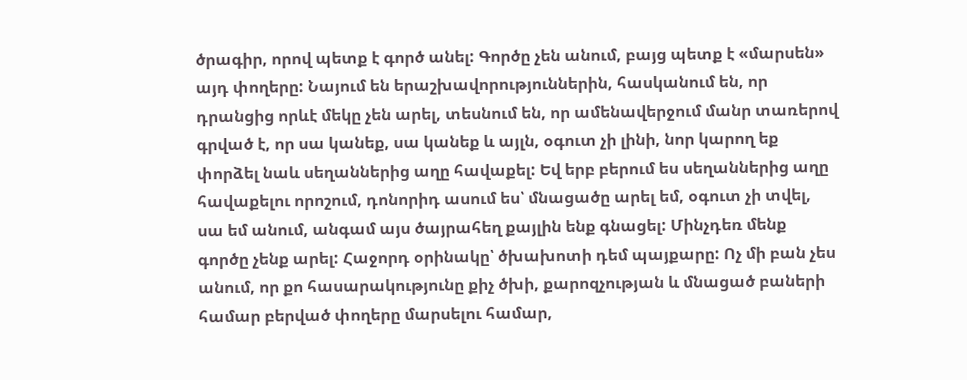ծրագիր, որով պետք է գործ անել: Գործը չեն անում, բայց պետք է «մարսեն» այդ փողերը: Նայում են երաշխավորություններին, հասկանում են, որ դրանցից որևէ մեկը չեն արել, տեսնում են, որ ամենավերջում մանր տառերով գրված է, որ սա կանեք, սա կանեք և այլն, օգուտ չի լինի, նոր կարող եք փորձել նաև սեղաններից աղը հավաքել: Եվ երբ բերում ես սեղաններից աղը հավաքելու որոշում, դոնորիդ ասում ես՝ մնացածը արել եմ, օգուտ չի տվել, սա եմ անում, անգամ այս ծայրահեղ քայլին ենք գնացել: Մինչդեռ մենք գործը չենք արել: Հաջորդ օրինակը՝ ծխախոտի դեմ պայքարը: Ոչ մի բան չես անում, որ քո հասարակությունը քիչ ծխի, քարոզչության և մնացած բաների համար բերված փողերը մարսելու համար,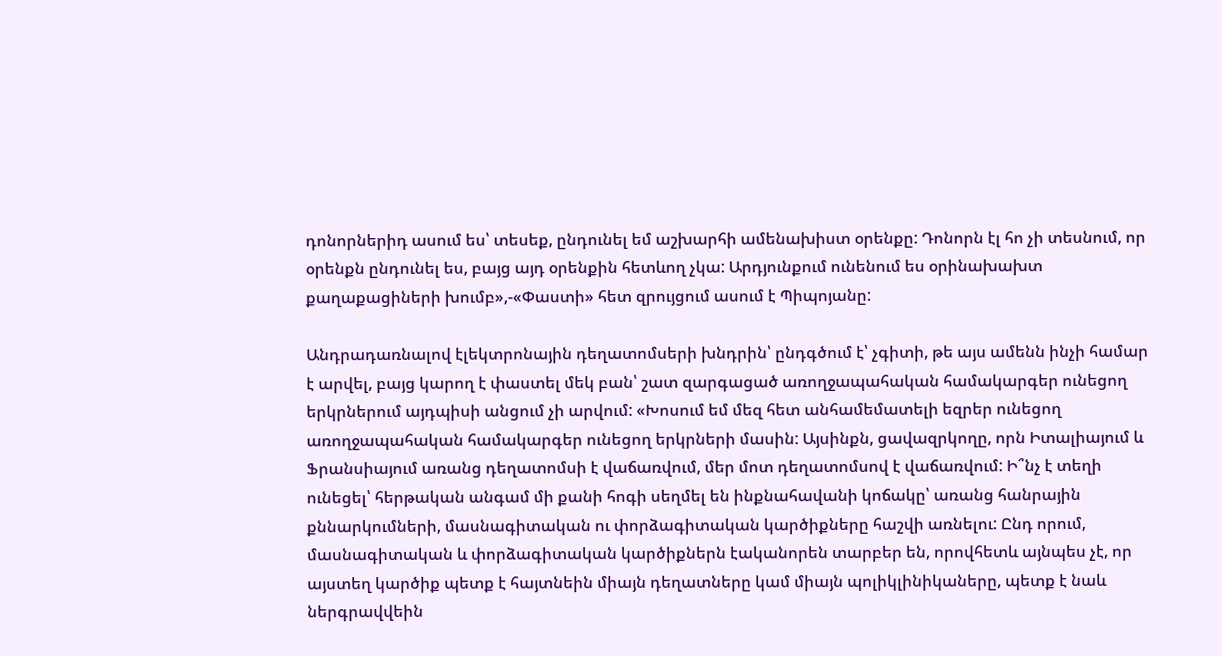դոնորներիդ ասում ես՝ տեսեք, ընդունել եմ աշխարհի ամենախիստ օրենքը: Դոնորն էլ հո չի տեսնում, որ օրենքն ընդունել ես, բայց այդ օրենքին հետևող չկա: Արդյունքում ունենում ես օրինախախտ քաղաքացիների խումբ»,-«Փաստի» հետ զրույցում ասում է Պիպոյանը:

Անդրադառնալով էլեկտրոնային դեղատոմսերի խնդրին՝ ընդգծում է՝ չգիտի, թե այս ամենն ինչի համար է արվել, բայց կարող է փաստել մեկ բան՝ շատ զարգացած առողջապահական համակարգեր ունեցող երկրներում այդպիսի անցում չի արվում: «Խոսում եմ մեզ հետ անհամեմատելի եզրեր ունեցող առողջապահական համակարգեր ունեցող երկրների մասին: Այսինքն, ցավազրկողը, որն Իտալիայում և Ֆրանսիայում առանց դեղատոմսի է վաճառվում, մեր մոտ դեղատոմսով է վաճառվում: Ի՞նչ է տեղի ունեցել՝ հերթական անգամ մի քանի հոգի սեղմել են ինքնահավանի կոճակը՝ առանց հանրային քննարկումների, մասնագիտական ու փորձագիտական կարծիքները հաշվի առնելու: Ընդ որում, մասնագիտական և փորձագիտական կարծիքներն էականորեն տարբեր են, որովհետև այնպես չէ, որ այստեղ կարծիք պետք է հայտնեին միայն դեղատները կամ միայն պոլիկլինիկաները, պետք է նաև ներգրավվեին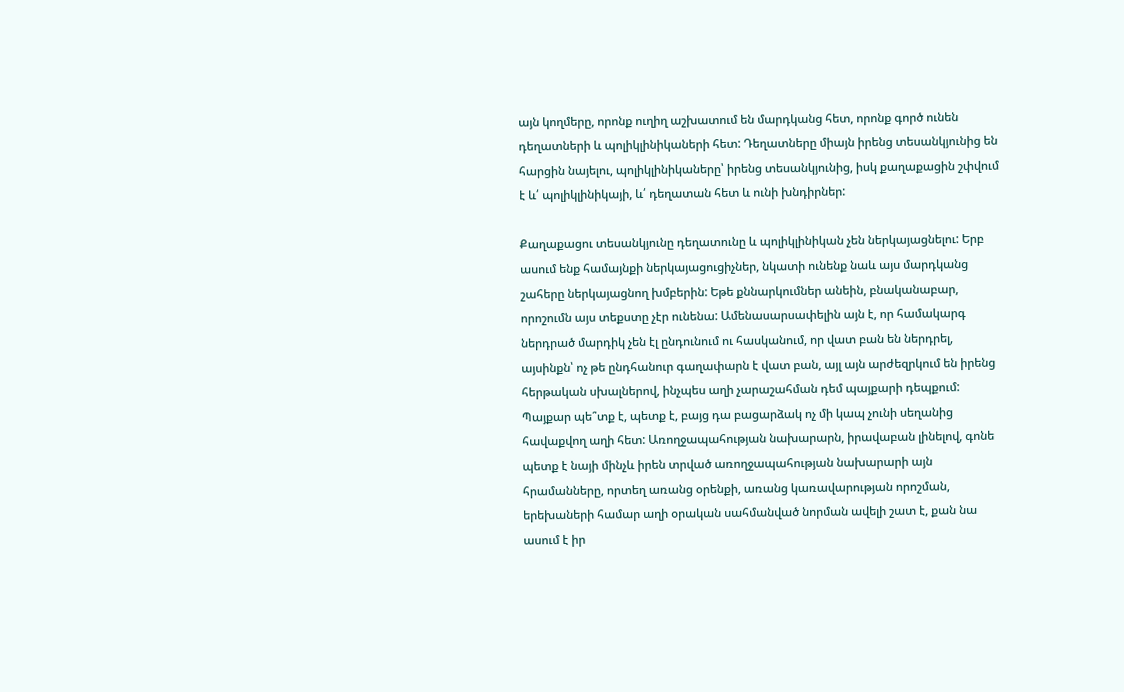այն կողմերը, որոնք ուղիղ աշխատում են մարդկանց հետ, որոնք գործ ունեն դեղատների և պոլիկլինիկաների հետ: Դեղատները միայն իրենց տեսանկյունից են հարցին նայելու, պոլիկլինիկաները՝ իրենց տեսանկյունից, իսկ քաղաքացին շփվում է և՛ պոլիկլինիկայի, և՛ դեղատան հետ և ունի խնդիրներ:

Քաղաքացու տեսանկյունը դեղատունը և պոլիկլինիկան չեն ներկայացնելու: Երբ ասում ենք համայնքի ներկայացուցիչներ, նկատի ունենք նաև այս մարդկանց շահերը ներկայացնող խմբերին: Եթե քննարկումներ անեին, բնականաբար, որոշումն այս տեքստը չէր ունենա: Ամենասարսափելին այն է, որ համակարգ ներդրած մարդիկ չեն էլ ընդունում ու հասկանում, որ վատ բան են ներդրել, այսինքն՝ ոչ թե ընդհանուր գաղափարն է վատ բան, այլ այն արժեզրկում են իրենց հերթական սխալներով, ինչպես աղի չարաշահման դեմ պայքարի դեպքում: Պայքար պե՞տք է, պետք է, բայց դա բացարձակ ոչ մի կապ չունի սեղանից հավաքվող աղի հետ: Առողջապահության նախարարն, իրավաբան լինելով, գոնե պետք է նայի մինչև իրեն տրված առողջապահության նախարարի այն հրամանները, որտեղ առանց օրենքի, առանց կառավարության որոշման, երեխաների համար աղի օրական սահմանված նորման ավելի շատ է, քան նա ասում է իր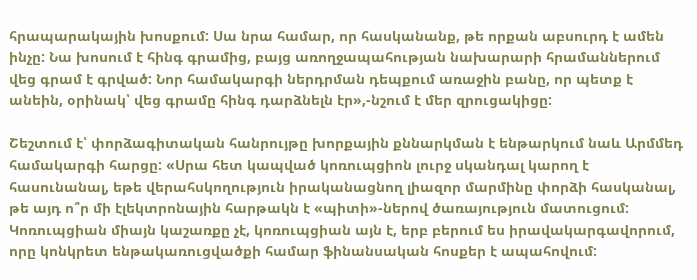հրապարակային խոսքում: Սա նրա համար, որ հասկանանք, թե որքան աբսուրդ է ամեն ինչը: Նա խոսում է հինգ գրամից, բայց առողջապահության նախարարի հրամաններում վեց գրամ է գրված: Նոր համակարգի ներդրման դեպքում առաջին բանը, որ պետք է անեին, օրինակ՝ վեց գրամը հինգ դարձնելն էր»,-նշում է մեր զրուցակիցը:

Շեշտում է՝ փորձագիտական հանրույթը խորքային քննարկման է ենթարկում նաև Արմմեդ համակարգի հարցը: «Սրա հետ կապված կոռուպցիոն լուրջ սկանդալ կարող է հասունանալ, եթե վերահսկողություն իրականացնող լիազոր մարմինը փորձի հասկանալ, թե այդ ո՞ր մի էլեկտրոնային հարթակն է «պիտի»-ներով ծառայություն մատուցում: Կոռուպցիան միայն կաշառքը չէ, կոռուպցիան այն է, երբ բերում ես իրավակարգավորում, որը կոնկրետ ենթակառուցվածքի համար ֆինանսական հոսքեր է ապահովում: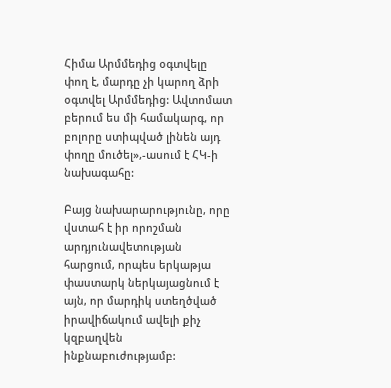Հիմա Արմմեդից օգտվելը փող է, մարդը չի կարող ձրի օգտվել Արմմեդից: Ավտոմատ բերում ես մի համակարգ, որ բոլորը ստիպված լինեն այդ փողը մուծել»,-ասում է ՀԿ-ի նախագահը:

Բայց նախարարությունը, որը վստահ է իր որոշման արդյունավետության հարցում, որպես երկաթյա փաստարկ ներկայացնում է այն, որ մարդիկ ստեղծված իրավիճակում ավելի քիչ կզբաղվեն ինքնաբուժությամբ: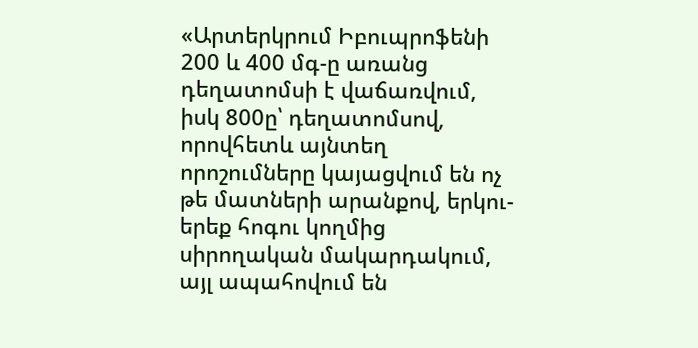«Արտերկրում Իբուպրոֆենի 200 և 400 մգ-ը առանց դեղատոմսի է վաճառվում, իսկ 800ը՝ դեղատոմսով, որովհետև այնտեղ որոշումները կայացվում են ոչ թե մատների արանքով, երկու-երեք հոգու կողմից սիրողական մակարդակում, այլ ապահովում են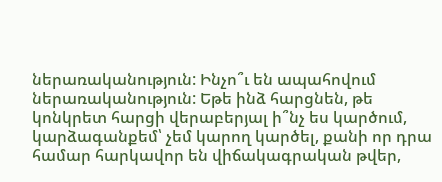ներառականություն: Ինչո՞ւ են ապահովում ներառականություն: Եթե ինձ հարցնեն, թե կոնկրետ հարցի վերաբերյալ ի՞նչ ես կարծում, կարձագանքեմ՝ չեմ կարող կարծել, քանի որ դրա համար հարկավոր են վիճակագրական թվեր,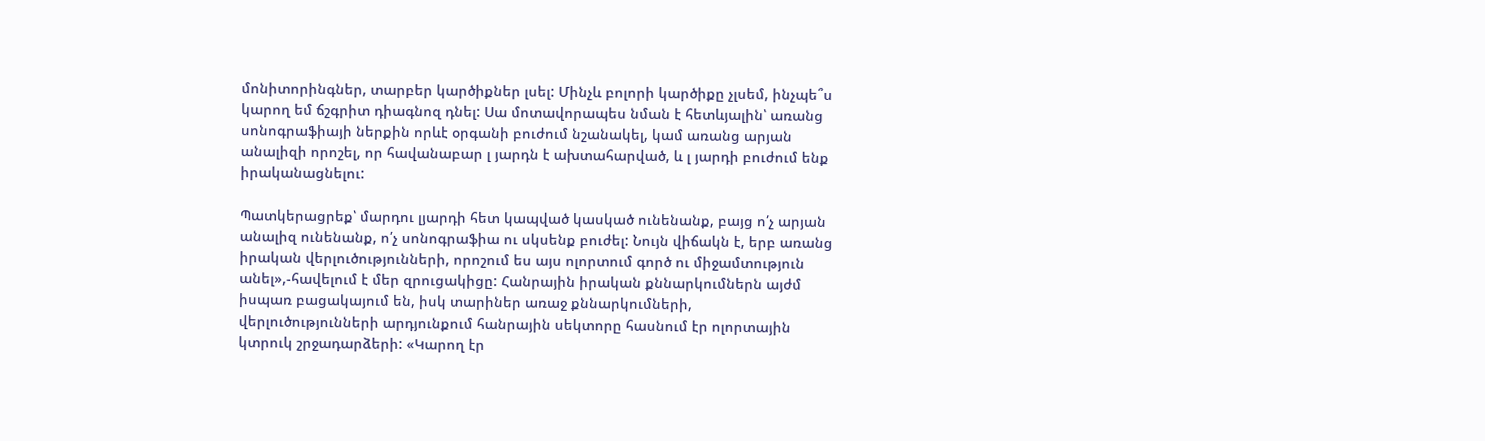մոնիտորինգներ, տարբեր կարծիքներ լսել: Մինչև բոլորի կարծիքը չլսեմ, ինչպե՞ս կարող եմ ճշգրիտ դիագնոզ դնել: Սա մոտավորապես նման է հետևյալին՝ առանց սոնոգրաֆիայի ներքին որևէ օրգանի բուժում նշանակել, կամ առանց արյան անալիզի որոշել, որ հավանաբար լ յարդն է ախտահարված, և լ յարդի բուժում ենք իրականացնելու:

Պատկերացրեք՝ մարդու լյարդի հետ կապված կասկած ունենանք, բայց ո՛չ արյան անալիզ ունենանք, ո՛չ սոնոգրաֆիա ու սկսենք բուժել: Նույն վիճակն է, երբ առանց իրական վերլուծությունների, որոշում ես այս ոլորտում գործ ու միջամտություն անել»,-հավելում է մեր զրուցակիցը: Հանրային իրական քննարկումներն այժմ իսպառ բացակայում են, իսկ տարիներ առաջ քննարկումների, վերլուծությունների արդյունքում հանրային սեկտորը հասնում էր ոլորտային կտրուկ շրջադարձերի: «Կարող էր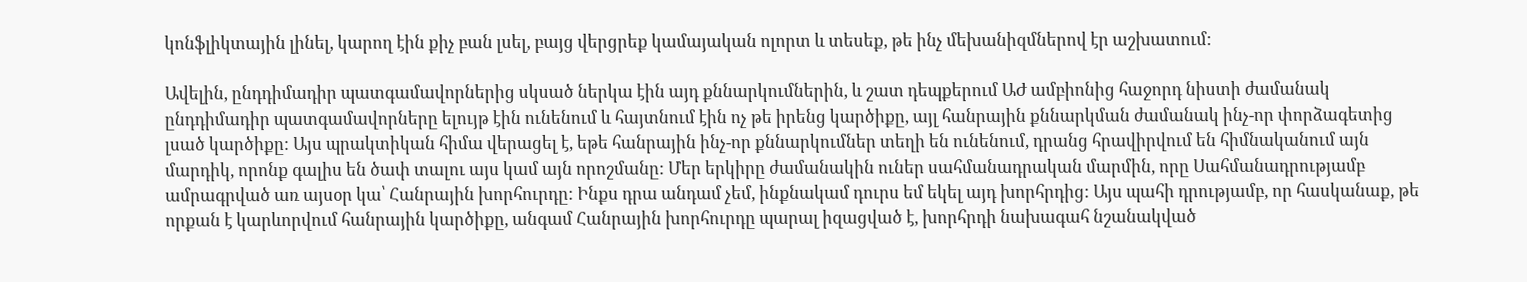կոնֆլիկտային լինել, կարող էին քիչ բան լսել, բայց վերցրեք կամայական ոլորտ և տեսեք, թե ինչ մեխանիզմներով էր աշխատում:

Ավելին, ընդդիմադիր պատգամավորներից սկսած ներկա էին այդ քննարկումներին, և շատ դեպքերում ԱԺ ամբիոնից հաջորդ նիստի ժամանակ ընդդիմադիր պատգամավորները ելույթ էին ունենում և հայտնում էին ոչ թե իրենց կարծիքը, այլ հանրային քննարկման ժամանակ ինչ-որ փորձագետից լսած կարծիքը: Այս պրակտիկան հիմա վերացել է, եթե հանրային ինչ-որ քննարկումներ տեղի են ունենում, դրանց հրավիրվում են հիմնականում այն մարդիկ, որոնք գալիս են ծափ տալու այս կամ այն որոշմանը: Մեր երկիրը ժամանակին ուներ սահմանադրական մարմին, որը Սահմանադրությամբ ամրագրված առ այսօր կա՝ Հանրային խորհուրդը: Ինքս դրա անդամ չեմ, ինքնակամ դուրս եմ եկել այդ խորհրդից: Այս պահի դրությամբ, որ հասկանաք, թե որքան է կարևորվում հանրային կարծիքը, անգամ Հանրային խորհուրդը պարալ իզացված է, խորհրդի նախագահ նշանակված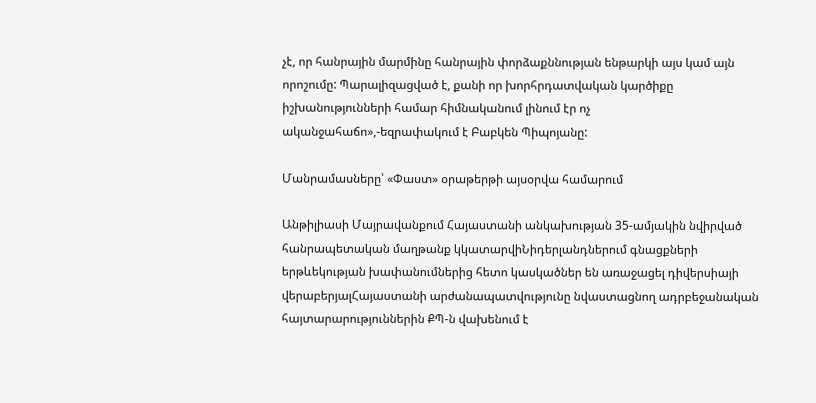չէ, որ հանրային մարմինը հանրային փորձաքննության ենթարկի այս կամ այն որոշումը: Պարալիզացված է, քանի որ խորհրդատվական կարծիքը իշխանությունների համար հիմնականում լինում էր ոչ ականջահաճո»,-եզրափակում է Բաբկեն Պիպոյանը:

Մանրամասները՝ «Փաստ» օրաթերթի այսօրվա համարում

Անթիլիասի Մայրավանքում Հայաստանի անկախության 35-ամյակին նվիրված հանրապետական մաղթանք կկատարվիՆիդերլանդներում գնացքների երթևեկության խափանումներից հետո կասկածներ են առաջացել դիվերսիայի վերաբերյալՀայաստանի արժանապատվությունը նվաստացնող ադրբեջանական հայտարարություններին ՔՊ-ն վախենում է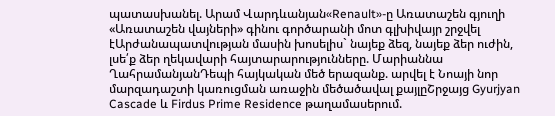պատասխանել. Արամ Վարդևանյան«Renault»-ը Առատաշեն գյուղի «Առատաշեն վայների» գինու գործարանի մոտ գլխիվայր շրջվել էԱրժանապատվության մասին խոսելիս` նայեք ձեզ, նայեք ձեր ուժին, լսե՛ք ձեր ղեկավարի հայտարարությունները. Մարիաննա ՂահրամանյանԴեպի հայկական մեծ երազանք. արվել է Նոայի նոր մարզադաշտի կառուցման առաջին մեծածավալ քայլըՇրջայց Gyurjyan Cascade և Firdus Prime Residence թաղամասերում.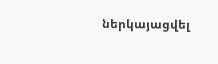ներկայացվել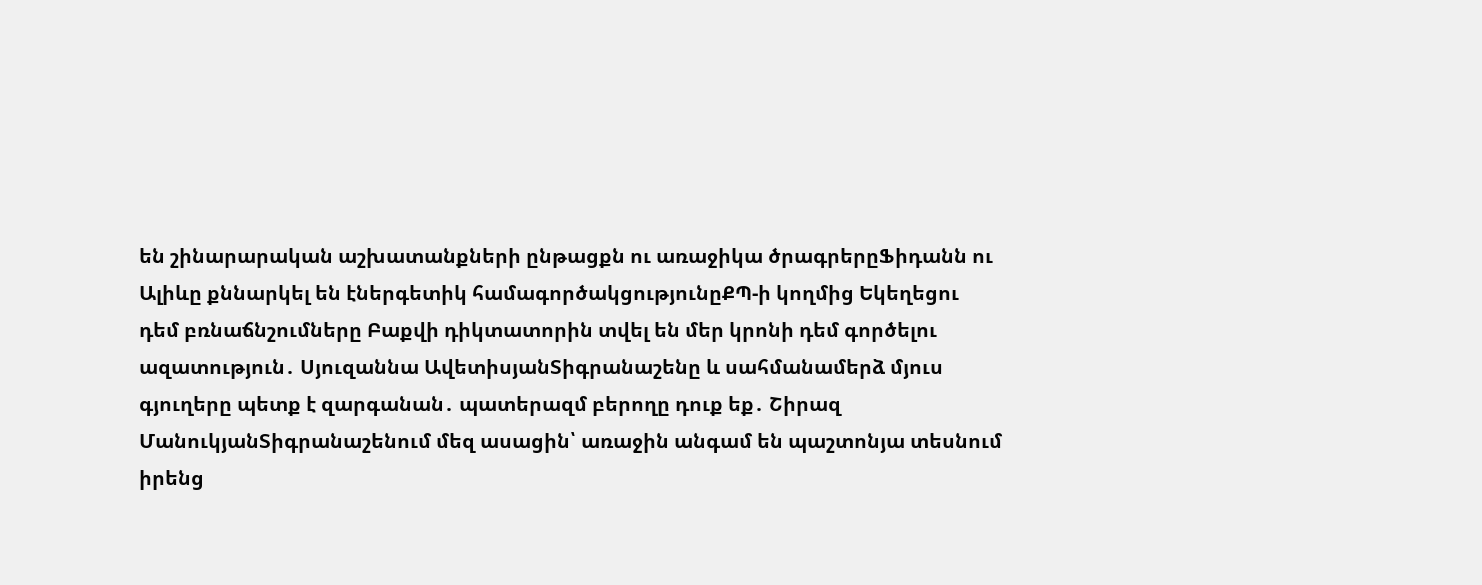են շինարարական աշխատանքների ընթացքն ու առաջիկա ծրագրերըՖիդանն ու Ալիևը քննարկել են էներգետիկ համագործակցությունըՔՊ-ի կողմից Եկեղեցու դեմ բռնաճնշումները Բաքվի դիկտատորին տվել են մեր կրոնի դեմ գործելու ազատություն․ Սյուզաննա ԱվետիսյանՏիգրանաշենը և սահմանամերձ մյուս գյուղերը պետք է զարգանան․ պատերազմ բերողը դուք եք․ Շիրազ ՄանուկյանՏիգրանաշենում մեզ ասացին՝ առաջին անգամ են պաշտոնյա տեսնում իրենց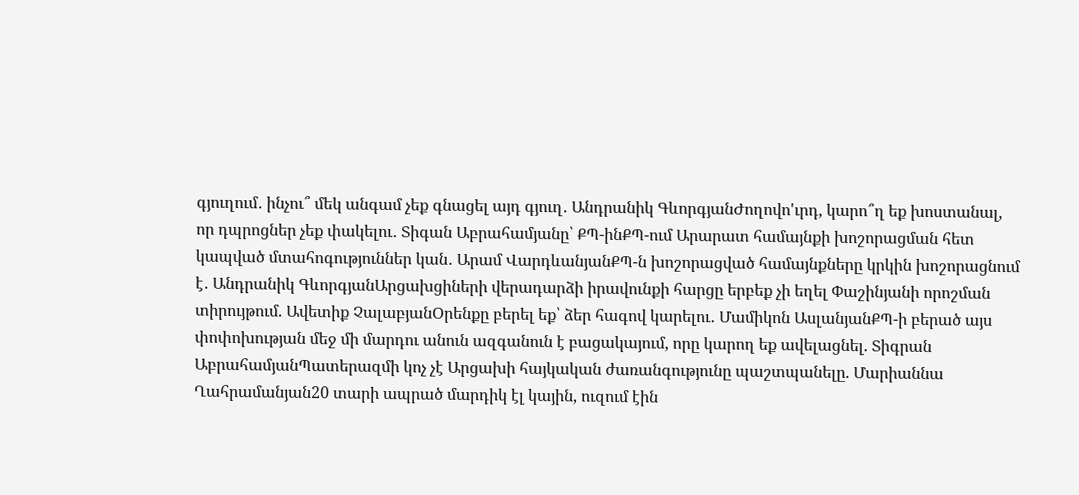գյուղում․ ինչու՞ մեկ անգամ չեք գնացել այդ գյուղ․ Անդրանիկ ԳևորգյանԺողովո'ւրդ, կարո՞ղ եք խոստանալ, որ դպրոցներ չեք փակելու․ Տիգան Աբրահամյանը՝ ՔՊ-ինՔՊ-ում Արարատ համայնքի խոշորացման հետ կապված մտահոգություններ կան․ Արամ ՎարդևանյանՔՊ-ն խոշորացված համայնքները կրկին խոշորացնում է․ Անդրանիկ ԳևորգյանԱրցախցիների վերադարձի իրավունքի հարցը երբեք չի եղել Փաշինյանի որոշման տիրույթում. Ավետիք ՉալաբյանՕրենքը բերել եք՝ ձեր հագով կարելու․ Մամիկոն ԱսլանյանՔՊ-ի բերած այս փոփոխության մեջ մի մարդու անուն ազգանուն է բացակայում, որը կարող եք ավելացնել. Տիգրան ԱբրահամյանՊատերազմի կոչ չէ Արցախի հայկական ժառանգությունը պաշտպանելը. Մարիաննա Ղահրամանյան20 տարի ապրած մարդիկ էլ կային, ուզում էին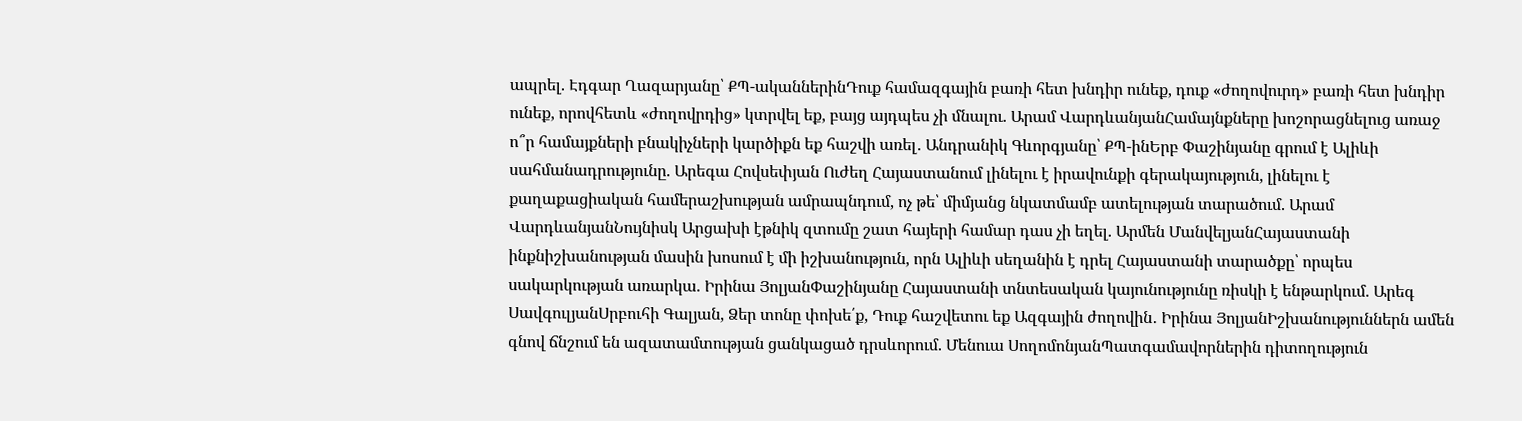ապրել. Էդգար Ղազարյանը՝ ՔՊ-ականներինԴուք համազգային բառի հետ խնդիր ունեք, դուք «ժողովուրդ» բառի հետ խնդիր ունեք, որովհետև «ժողովրդից» կտրվել եք, բայց այդպես չի մնալու. Արամ ՎարդևանյանՀամայնքները խոշորացնելուց առաջ ո՞ր համայքների բնակիչների կարծիքն եք հաշվի առել․ Անդրանիկ Գևորգյանը՝ ՔՊ-ինԵրբ Փաշինյանը գրում է Ալիևի սահմանադրությունը. Արեգա Հովսեփյան Ուժեղ Հայաստանում լինելու է իրավունքի գերակայություն, լինելու է քաղաքացիական համերաշխության ամրապնդում, ոչ թե՝ միմյանց նկատմամբ ատելության տարածում. Արամ ՎարդևանյանՆույնիսկ Արցախի էթնիկ զտումը շատ հայերի համար դաս չի եղել. Արմեն ՄանվելյանՀայաստանի ինքնիշխանության մասին խոսում է մի իշխանություն, որն Ալիևի սեղանին է դրել Հայաստանի տարածքը՝ որպես սակարկության առարկա. Իրինա ՅոլյանՓաշինյանը Հայաստանի տնտեսական կայունությունը ռիսկի է ենթարկում. Արեգ ՍավգուլյանՍրբուհի Գալյան, Ձեր տոնը փոխե՛ք, Դուք հաշվետու եք Ազգային ժողովին․ Իրինա ՅոլյանԻշխանություններն ամեն գնով ճնշում են ազատամտության ցանկացած դրսևորում. Մենուա ՍողոմոնյանՊատգամավորներին դիտողություն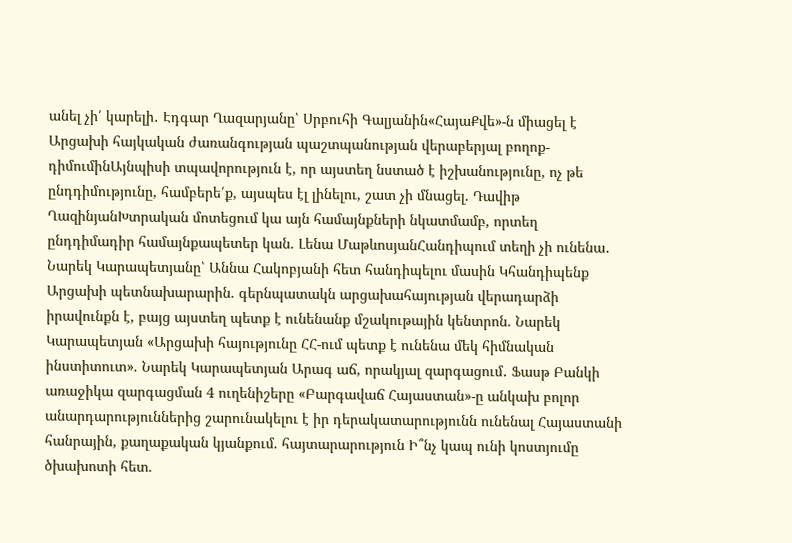անել չի՛ կարելի․ Էդգար Ղազարյանը՝ Սրբուհի Գալյանին«ՀայաՔվե»-ն միացել է Արցախի հայկական ժառանգության պաշտպանության վերաբերյալ բողոք-դիմումինԱյնպիսի տպավորություն է, որ այստեղ նստած է իշխանությունը, ոչ թե ընդդիմությունը, համբերե՛ք, այսպես էլ լինելու, շատ չի մնացել. Դավիթ ՂազինյանԽտրական մոտեցում կա այն համայնքների նկատմամբ, որտեղ ընդդիմադիր համայնքապետեր կան. Լենա ՄաթևոսյանՀանդիպում տեղի չի ունենա․ Նարեկ Կարապետյանը՝ Աննա Հակոբյանի հետ հանդիպելու մասին Կհանդիպենք Արցախի պետնախարարին. գերնպատակն արցախահայության վերադարձի իրավունքն է, բայց այստեղ պետք է ունենանք մշակութային կենտրոն. Նարեկ Կարապետյան «Արցախի հայությունը ՀՀ-ում պետք է ունենա մեկ հիմնական ինստիտուտ». Նարեկ Կարապետյան Արագ աճ, որակյալ զարգացում․ Ֆասթ Բանկի առաջիկա զարգացման 4 ուղենիշերը «Բարգավաճ Հայաստան»-ը անկախ բոլոր անարդարություններից շարունակելու է իր դերակատարությունն ունենալ Հայաստանի հանրային, քաղաքական կյանքում. հայտարարություն Ի՞նչ կապ ունի կոստյումը ծխախոտի հետ.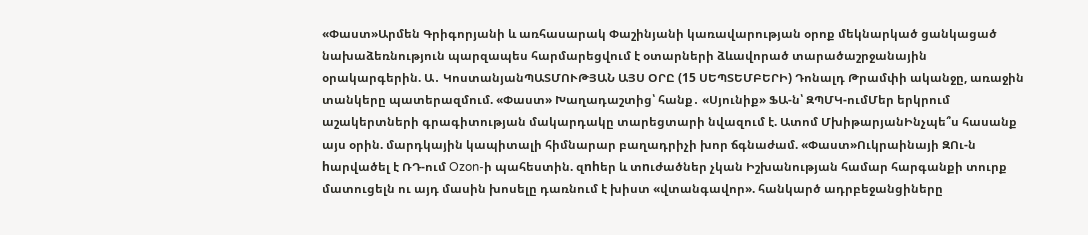«Փաստ»Արմեն Գրիգորյանի և առհասարակ Փաշինյանի կառավարության օրոք մեկնարկած ցանկացած նախաձեռնություն պարզապես հարմարեցվում է օտարների ձևավորած տարածաշրջանային օրակարգերին. Ա․ ԿոստանյանՊԱՏՄՈՒԹՅԱՆ ԱՅՍ ՕՐԸ (15 ՍԵՊՏԵՄԲԵՐԻ) Դոնալդ Թրամփի ականջը, առաջին տանկերը պատերազմում. «Փաստ» Խաղադաշտից՝ հանք․ «Սյունիք» ՖԱ-ն՝ ԶՊՄԿ-ումՄեր երկրում աշակերտների գրագիտության մակարդակը տարեցտարի նվազում է. Ատոմ ՄխիթարյանԻնչպե՞ս հասանք այս օրին. մարդկային կապիտալի հիմնարար բաղադրիչի խոր ճգնաժամ. «Փաստ»Ուկրաինայի ԶՈւ-ն hարվածել է ՌԴ-ում Ozon-ի պահեստին. զnhեր և տnւժածներ չկան Իշխանության համար հարգանքի տուրք մատուցելն ու այդ մասին խոսելը դառնում է խիստ «վտանգավոր». հանկարծ ադրբեջանցիները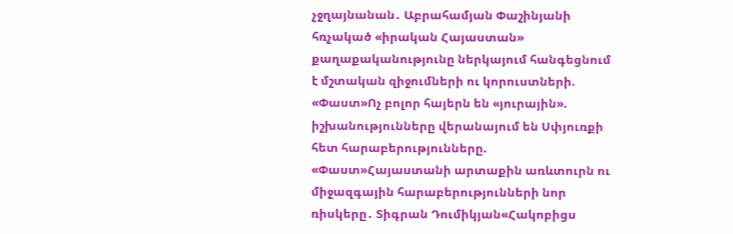չջղայնանան․ Աբրահամյան Փաշինյանի հռչակած «իրական Հայաստան» քաղաքականությունը ներկայում հանգեցնում է մշտական զիջումների ու կորուստների. «Փաստ»Ոչ բոլոր հայերն են «յուրային». իշխանությունները վերանայում են Սփյուռքի հետ հարաբերությունները. «Փաստ»Հայաստանի արտաքին առևտուրն ու միջազգային հարաբերությունների նոր ռիսկերը․ Տիգրան Դումիկյան«Հակոբիցս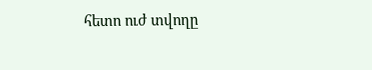հետո ուժ տվողը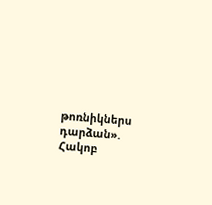թոռնիկներս դարձան». Հակոբ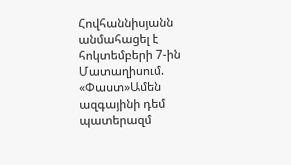Հովհաննիսյանն անմահացել է հոկտեմբերի 7-ին Մատաղիսում. «Փաստ»Ամեն ազգայինի դեմ պատերազմ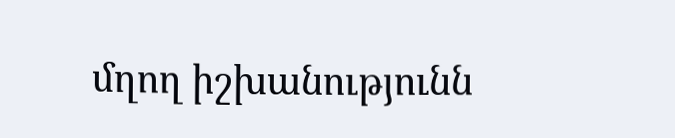մղող իշխանությունն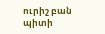ուրիշ բան պիտի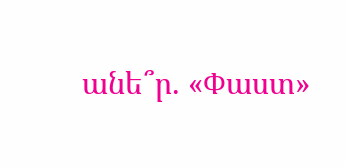անե՞ր. «Փաստ»